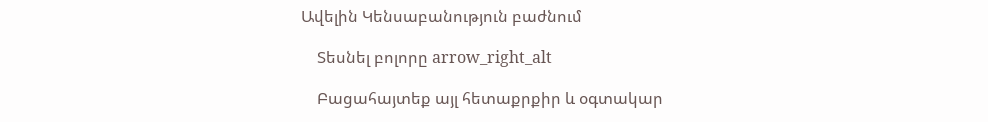Ավելին Կենսաբանություն բաժնում

    Տեսնել բոլորը arrow_right_alt

    Բացահայտեք այլ հետաքրքիր և օգտակար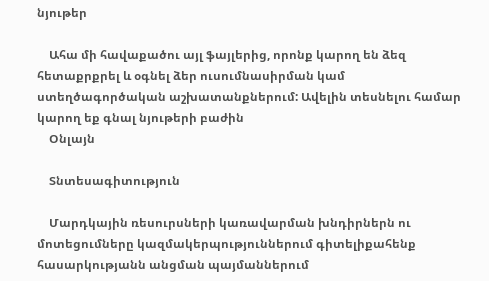նյութեր

    Ահա մի հավաքածու այլ ֆայլերից, որոնք կարող են ձեզ հետաքրքրել և օգնել ձեր ուսումնասիրման կամ ստեղծագործական աշխատանքներում: Ավելին տեսնելու համար կարող եք գնալ նյութերի բաժին
    Օնլայն

    Տնտեսագիտություն

    Մարդկային ռեսուրսների կառավարման խնդիրներն ու մոտեցումները կազմակերպություններում գիտելիքահենք հասարկությանն անցման պայմաններում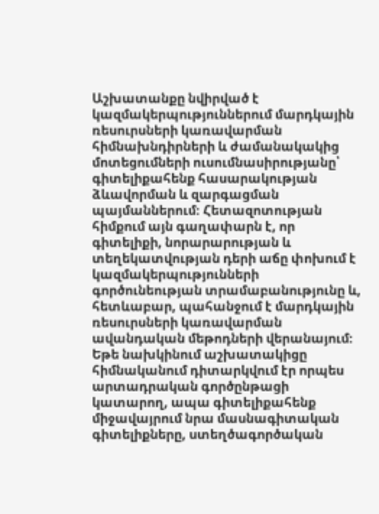Աշխատանքը նվիրված է կազմակերպություններում մարդկային ռեսուրսների կառավարման հիմնախնդիրների և ժամանակակից մոտեցումների ուսումնասիրությանը՝ գիտելիքահենք հասարակության ձևավորման և զարգացման պայմաններում։ Հետազոտության հիմքում այն գաղափարն է, որ գիտելիքի, նորարարության և տեղեկատվության դերի աճը փոխում է կազմակերպությունների գործունեության տրամաբանությունը և, հետևաբար, պահանջում է մարդկային ռեսուրսների կառավարման ավանդական մեթոդների վերանայում։ Եթե նախկինում աշխատակիցը հիմնականում դիտարկվում էր որպես արտադրական գործընթացի կատարող, ապա գիտելիքահենք միջավայրում նրա մասնագիտական գիտելիքները, ստեղծագործական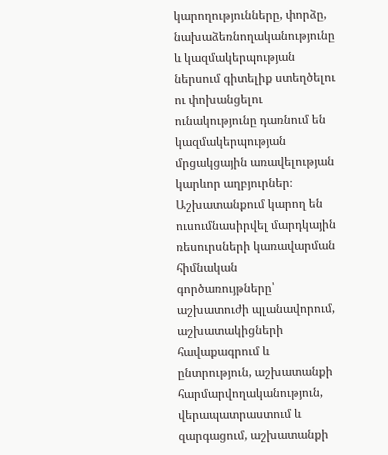կարողությունները, փորձը, նախաձեռնողականությունը և կազմակերպության ներսում գիտելիք ստեղծելու ու փոխանցելու ունակությունը դառնում են կազմակերպության մրցակցային առավելության կարևոր աղբյուրներ։ Աշխատանքում կարող են ուսումնասիրվել մարդկային ռեսուրսների կառավարման հիմնական գործառույթները՝ աշխատուժի պլանավորում, աշխատակիցների հավաքագրում և ընտրություն, աշխատանքի հարմարվողականություն, վերապատրաստում և զարգացում, աշխատանքի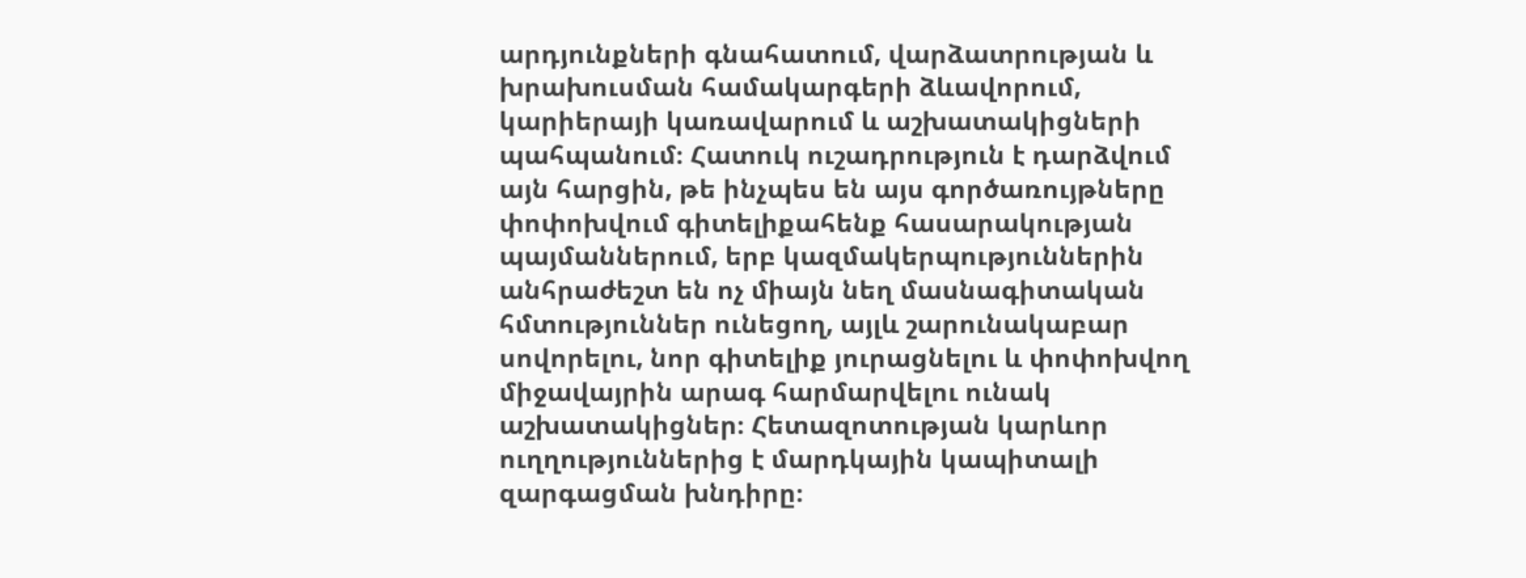արդյունքների գնահատում, վարձատրության և խրախուսման համակարգերի ձևավորում, կարիերայի կառավարում և աշխատակիցների պահպանում։ Հատուկ ուշադրություն է դարձվում այն հարցին, թե ինչպես են այս գործառույթները փոփոխվում գիտելիքահենք հասարակության պայմաններում, երբ կազմակերպություններին անհրաժեշտ են ոչ միայն նեղ մասնագիտական հմտություններ ունեցող, այլև շարունակաբար սովորելու, նոր գիտելիք յուրացնելու և փոփոխվող միջավայրին արագ հարմարվելու ունակ աշխատակիցներ։ Հետազոտության կարևոր ուղղություններից է մարդկային կապիտալի զարգացման խնդիրը։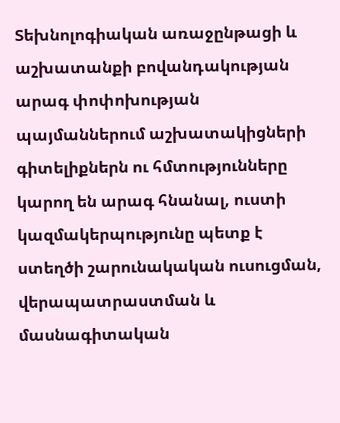Տեխնոլոգիական առաջընթացի և աշխատանքի բովանդակության արագ փոփոխության պայմաններում աշխատակիցների գիտելիքներն ու հմտությունները կարող են արագ հնանալ, ուստի կազմակերպությունը պետք է ստեղծի շարունակական ուսուցման, վերապատրաստման և մասնագիտական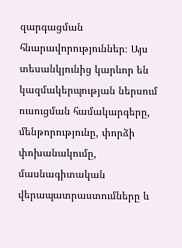զարգացման հնարավորություններ։ Այս տեսանկյունից կարևոր են կազմակերպության ներսում ուսուցման համակարգերը, մենթորությունը, փորձի փոխանակումը, մասնագիտական վերապատրաստումները և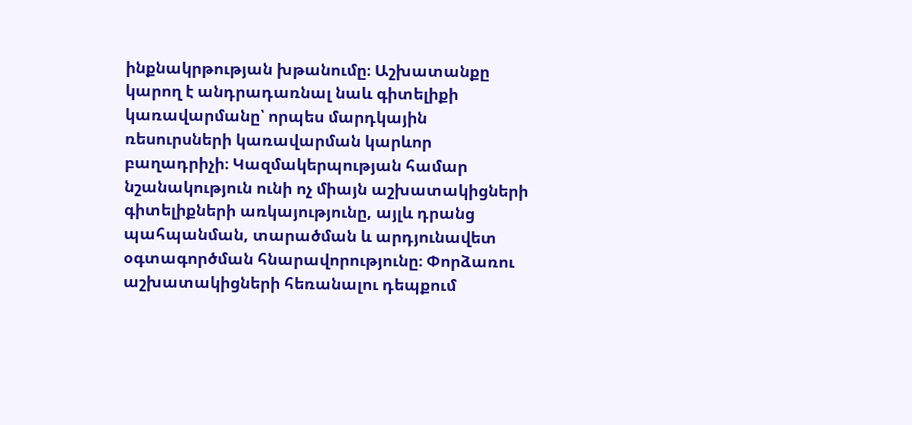ինքնակրթության խթանումը։ Աշխատանքը կարող է անդրադառնալ նաև գիտելիքի կառավարմանը՝ որպես մարդկային ռեսուրսների կառավարման կարևոր բաղադրիչի։ Կազմակերպության համար նշանակություն ունի ոչ միայն աշխատակիցների գիտելիքների առկայությունը, այլև դրանց պահպանման, տարածման և արդյունավետ օգտագործման հնարավորությունը։ Փորձառու աշխատակիցների հեռանալու դեպքում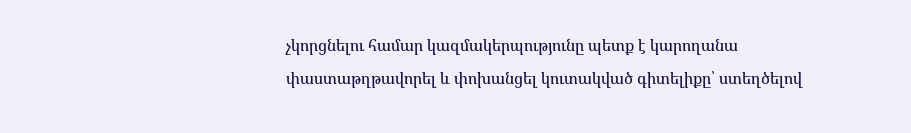չկորցնելու համար կազմակերպությունը պետք է կարողանա փաստաթղթավորել և փոխանցել կուտակված գիտելիքը՝ ստեղծելով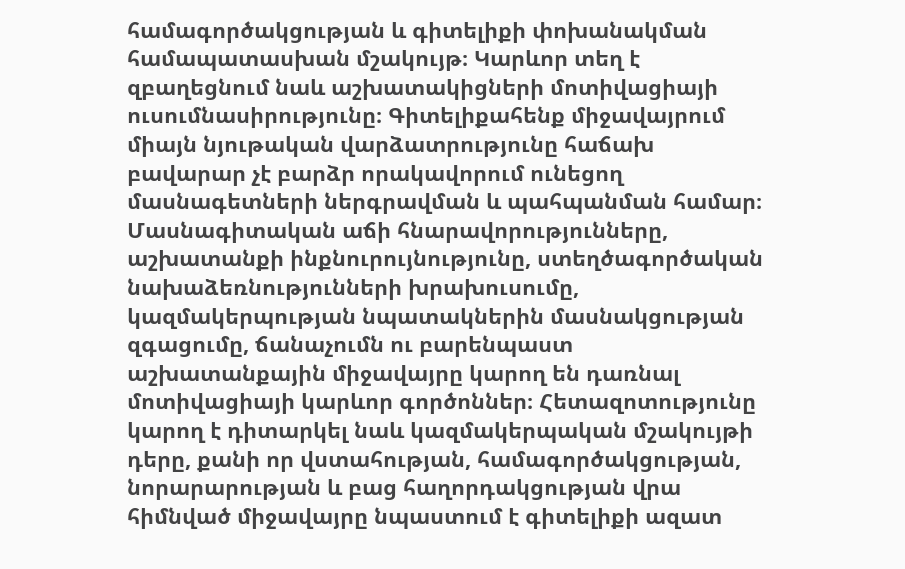համագործակցության և գիտելիքի փոխանակման համապատասխան մշակույթ։ Կարևոր տեղ է զբաղեցնում նաև աշխատակիցների մոտիվացիայի ուսումնասիրությունը։ Գիտելիքահենք միջավայրում միայն նյութական վարձատրությունը հաճախ բավարար չէ բարձր որակավորում ունեցող մասնագետների ներգրավման և պահպանման համար։ Մասնագիտական աճի հնարավորությունները, աշխատանքի ինքնուրույնությունը, ստեղծագործական նախաձեռնությունների խրախուսումը, կազմակերպության նպատակներին մասնակցության զգացումը, ճանաչումն ու բարենպաստ աշխատանքային միջավայրը կարող են դառնալ մոտիվացիայի կարևոր գործոններ։ Հետազոտությունը կարող է դիտարկել նաև կազմակերպական մշակույթի դերը, քանի որ վստահության, համագործակցության, նորարարության և բաց հաղորդակցության վրա հիմնված միջավայրը նպաստում է գիտելիքի ազատ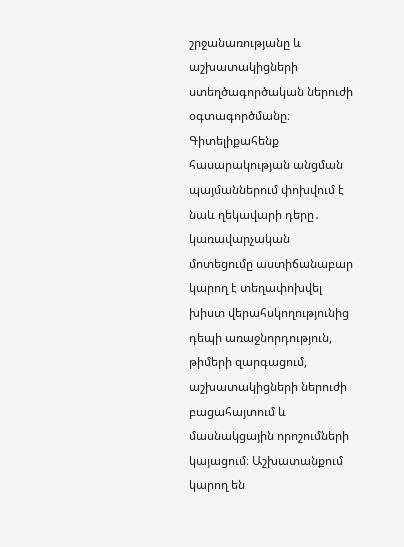շրջանառությանը և աշխատակիցների ստեղծագործական ներուժի օգտագործմանը։ Գիտելիքահենք հասարակության անցման պայմաններում փոխվում է նաև ղեկավարի դերը․ կառավարչական մոտեցումը աստիճանաբար կարող է տեղափոխվել խիստ վերահսկողությունից դեպի առաջնորդություն, թիմերի զարգացում, աշխատակիցների ներուժի բացահայտում և մասնակցային որոշումների կայացում։ Աշխատանքում կարող են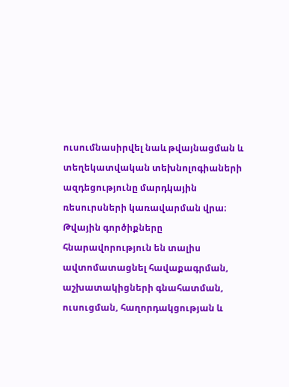ուսումնասիրվել նաև թվայնացման և տեղեկատվական տեխնոլոգիաների ազդեցությունը մարդկային ռեսուրսների կառավարման վրա։ Թվային գործիքները հնարավորություն են տալիս ավտոմատացնել հավաքագրման, աշխատակիցների գնահատման, ուսուցման, հաղորդակցության և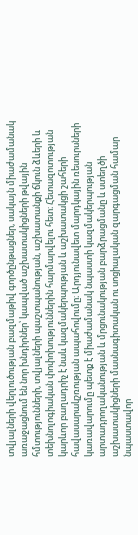տվյալների վերլուծության բազմաթիվ գործընթացներ, սակայն միաժամանակ առաջացնում են նոր խնդիրներ՝ կապված աշխատակիցների թվային հմտությունների, տվյալների պաշտպանության, աշխատանքի ճկուն ձևերի և տեխնոլոգիական փոփոխություններին հարմարվելու հետ։ Հետազոտության կարևոր բաղադրիչ է նաև կազմակերպության և աշխատակցի շահերի հավասարակշռության ապահովումը։ Արդյունավետ մարդկային ռեսուրսների կառավարումը պետք է միաժամանակ նպաստի կազմակերպության արտադրողականության և մրցունակության բարձրացմանը և ստեղծի աշխատակիցների մասնագիտական ու սոցիալական զարգացման համար նպաստավոր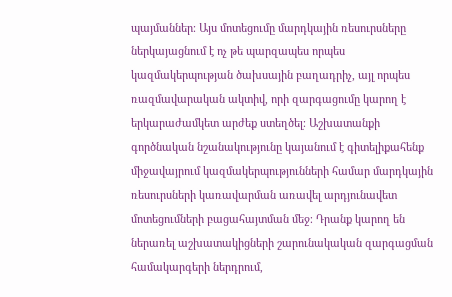պայմաններ։ Այս մոտեցումը մարդկային ռեսուրսները ներկայացնում է ոչ թե պարզապես որպես կազմակերպության ծախսային բաղադրիչ, այլ որպես ռազմավարական ակտիվ, որի զարգացումը կարող է երկարաժամկետ արժեք ստեղծել։ Աշխատանքի գործնական նշանակությունը կայանում է գիտելիքահենք միջավայրում կազմակերպությունների համար մարդկային ռեսուրսների կառավարման առավել արդյունավետ մոտեցումների բացահայտման մեջ։ Դրանք կարող են ներառել աշխատակիցների շարունակական զարգացման համակարգերի ներդրում,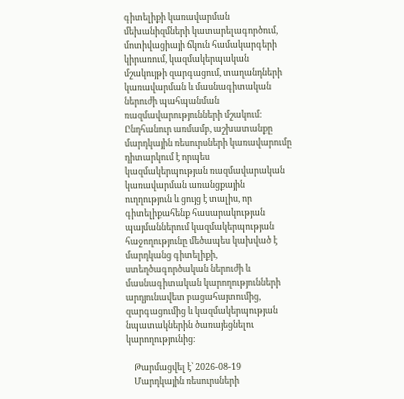գիտելիքի կառավարման մեխանիզմների կատարելագործում, մոտիվացիայի ճկուն համակարգերի կիրառում, կազմակերպական մշակույթի զարգացում, տաղանդների կառավարման և մասնագիտական ներուժի պահպանման ռազմավարությունների մշակում։ Ընդհանուր առմամբ, աշխատանքը մարդկային ռեսուրսների կառավարումը դիտարկում է որպես կազմակերպության ռազմավարական կառավարման առանցքային ուղղություն և ցույց է տալիս, որ գիտելիքահենք հասարակության պայմաններում կազմակերպության հաջողությունը մեծապես կախված է մարդկանց գիտելիքի, ստեղծագործական ներուժի և մասնագիտական կարողությունների արդյունավետ բացահայտումից, զարգացումից և կազմակերպության նպատակներին ծառայեցնելու կարողությունից։

    Թարմացվել է՝ 2026-08-19
    Մարդկային ռեսուրսների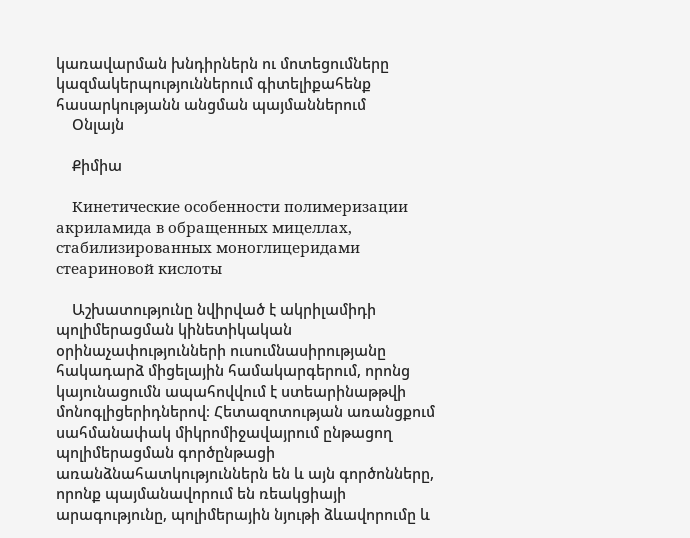կառավարման խնդիրներն ու մոտեցումները կազմակերպություններում գիտելիքահենք հասարկությանն անցման պայմաններում
    Օնլայն

    Քիմիա

    Кинетические особенности полимеризации акриламида в обращенных мицеллах, стабилизированных моноглицеридами стеариновой кислоты

    Աշխատությունը նվիրված է ակրիլամիդի պոլիմերացման կինետիկական օրինաչափությունների ուսումնասիրությանը հակադարձ միցելային համակարգերում, որոնց կայունացումն ապահովվում է ստեարինաթթվի մոնոգլիցերիդներով։ Հետազոտության առանցքում սահմանափակ միկրոմիջավայրում ընթացող պոլիմերացման գործընթացի առանձնահատկություններն են և այն գործոնները, որոնք պայմանավորում են ռեակցիայի արագությունը, պոլիմերային նյութի ձևավորումը և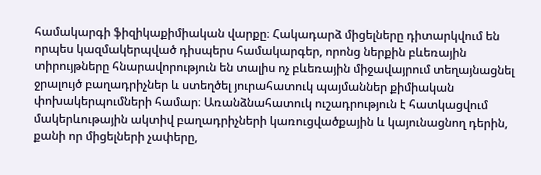համակարգի ֆիզիկաքիմիական վարքը։ Հակադարձ միցելները դիտարկվում են որպես կազմակերպված դիսպերս համակարգեր, որոնց ներքին բևեռային տիրույթները հնարավորություն են տալիս ոչ բևեռային միջավայրում տեղայնացնել ջրալույծ բաղադրիչներ և ստեղծել յուրահատուկ պայմաններ քիմիական փոխակերպումների համար։ Առանձնահատուկ ուշադրություն է հատկացվում մակերևութային ակտիվ բաղադրիչների կառուցվածքային և կայունացնող դերին, քանի որ միցելների չափերը,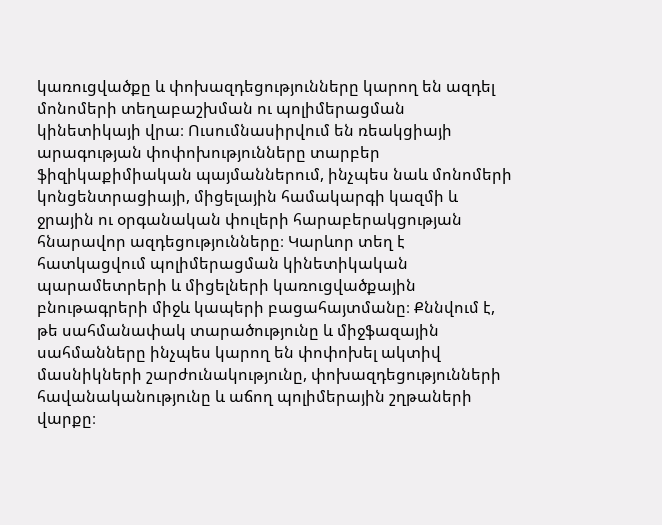կառուցվածքը և փոխազդեցությունները կարող են ազդել մոնոմերի տեղաբաշխման ու պոլիմերացման կինետիկայի վրա։ Ուսումնասիրվում են ռեակցիայի արագության փոփոխությունները տարբեր ֆիզիկաքիմիական պայմաններում, ինչպես նաև մոնոմերի կոնցենտրացիայի, միցելային համակարգի կազմի և ջրային ու օրգանական փուլերի հարաբերակցության հնարավոր ազդեցությունները։ Կարևոր տեղ է հատկացվում պոլիմերացման կինետիկական պարամետրերի և միցելների կառուցվածքային բնութագրերի միջև կապերի բացահայտմանը։ Քննվում է, թե սահմանափակ տարածությունը և միջֆազային սահմանները ինչպես կարող են փոփոխել ակտիվ մասնիկների շարժունակությունը, փոխազդեցությունների հավանականությունը և աճող պոլիմերային շղթաների վարքը։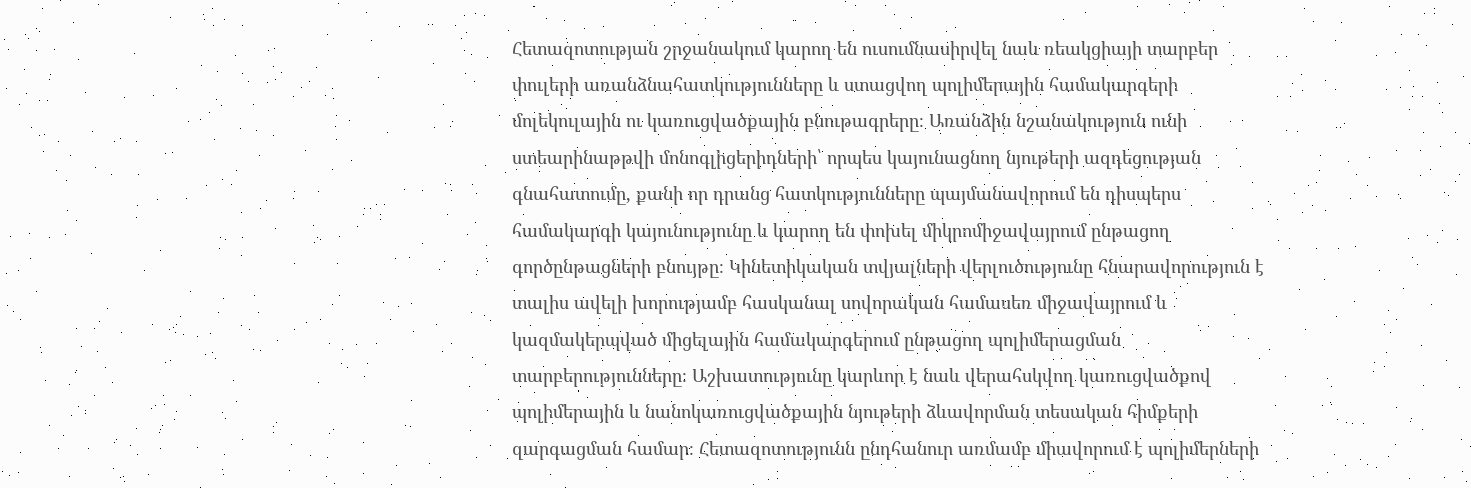Հետազոտության շրջանակում կարող են ուսումնասիրվել նաև ռեակցիայի տարբեր փուլերի առանձնահատկությունները և ստացվող պոլիմերային համակարգերի մոլեկուլային ու կառուցվածքային բնութագրերը։ Առանձին նշանակություն ունի ստեարինաթթվի մոնոգլիցերիդների՝ որպես կայունացնող նյութերի ազդեցության գնահատումը, քանի որ դրանց հատկությունները պայմանավորում են դիսպերս համակարգի կայունությունը և կարող են փոխել միկրոմիջավայրում ընթացող գործընթացների բնույթը։ Կինետիկական տվյալների վերլուծությունը հնարավորություն է տալիս ավելի խորությամբ հասկանալ սովորական համասեռ միջավայրում և կազմակերպված միցելային համակարգերում ընթացող պոլիմերացման տարբերությունները։ Աշխատությունը կարևոր է նաև վերահսկվող կառուցվածքով պոլիմերային և նանոկառուցվածքային նյութերի ձևավորման տեսական հիմքերի զարգացման համար։ Հետազոտությունն ընդհանուր առմամբ միավորում է պոլիմերների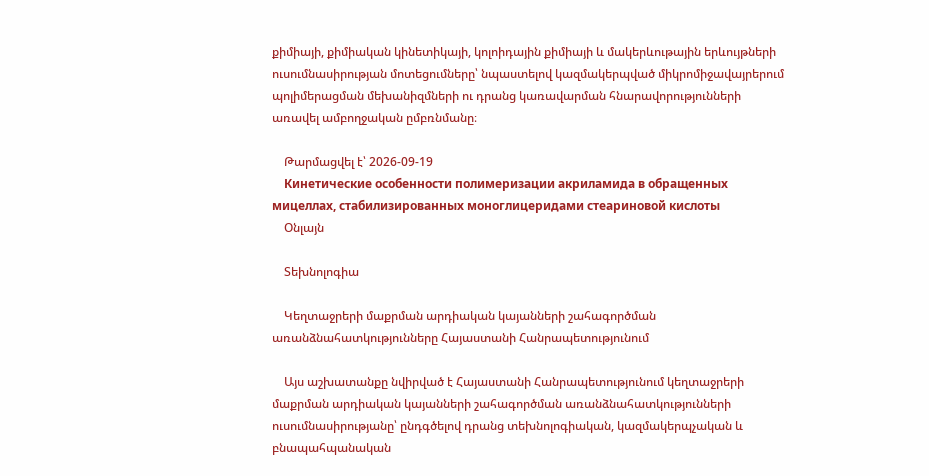քիմիայի, քիմիական կինետիկայի, կոլոիդային քիմիայի և մակերևութային երևույթների ուսումնասիրության մոտեցումները՝ նպաստելով կազմակերպված միկրոմիջավայրերում պոլիմերացման մեխանիզմների ու դրանց կառավարման հնարավորությունների առավել ամբողջական ըմբռնմանը։

    Թարմացվել է՝ 2026-09-19
    Кинетические особенности полимеризации акриламида в обращенных мицеллах, стабилизированных моноглицеридами стеариновой кислоты
    Օնլայն

    Տեխնոլոգիա

    Կեղտաջրերի մաքրման արդիական կայանների շահագործման առանձնահատկությունները Հայաստանի Հանրապետությունում

    Այս աշխատանքը նվիրված է Հայաստանի Հանրապետությունում կեղտաջրերի մաքրման արդիական կայանների շահագործման առանձնահատկությունների ուսումնասիրությանը՝ ընդգծելով դրանց տեխնոլոգիական, կազմակերպչական և բնապահպանական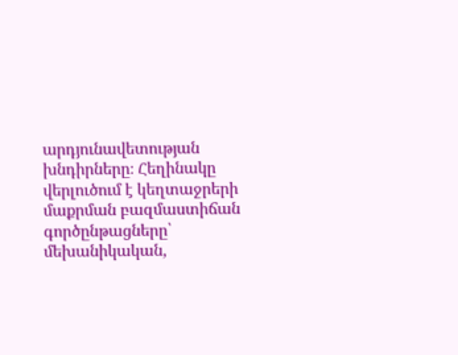արդյունավետության խնդիրները։ Հեղինակը վերլուծում է կեղտաջրերի մաքրման բազմաստիճան գործընթացները՝ մեխանիկական,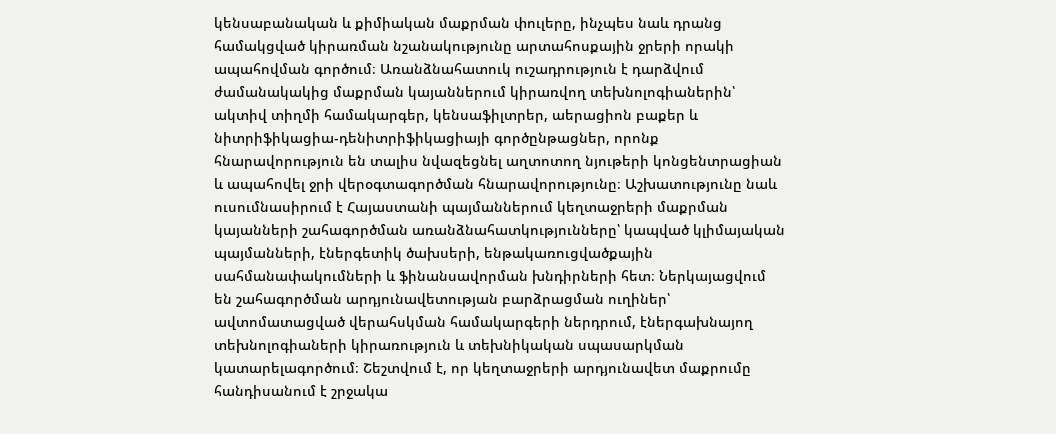կենսաբանական և քիմիական մաքրման փուլերը, ինչպես նաև դրանց համակցված կիրառման նշանակությունը արտահոսքային ջրերի որակի ապահովման գործում։ Առանձնահատուկ ուշադրություն է դարձվում ժամանակակից մաքրման կայաններում կիրառվող տեխնոլոգիաներին՝ ակտիվ տիղմի համակարգեր, կենսաֆիլտրեր, աերացիոն բաքեր և նիտրիֆիկացիա-դենիտրիֆիկացիայի գործընթացներ, որոնք հնարավորություն են տալիս նվազեցնել աղտոտող նյութերի կոնցենտրացիան և ապահովել ջրի վերօգտագործման հնարավորությունը։ Աշխատությունը նաև ուսումնասիրում է Հայաստանի պայմաններում կեղտաջրերի մաքրման կայանների շահագործման առանձնահատկությունները՝ կապված կլիմայական պայմանների, էներգետիկ ծախսերի, ենթակառուցվածքային սահմանափակումների և ֆինանսավորման խնդիրների հետ։ Ներկայացվում են շահագործման արդյունավետության բարձրացման ուղիներ՝ ավտոմատացված վերահսկման համակարգերի ներդրում, էներգախնայող տեխնոլոգիաների կիրառություն և տեխնիկական սպասարկման կատարելագործում։ Շեշտվում է, որ կեղտաջրերի արդյունավետ մաքրումը հանդիսանում է շրջակա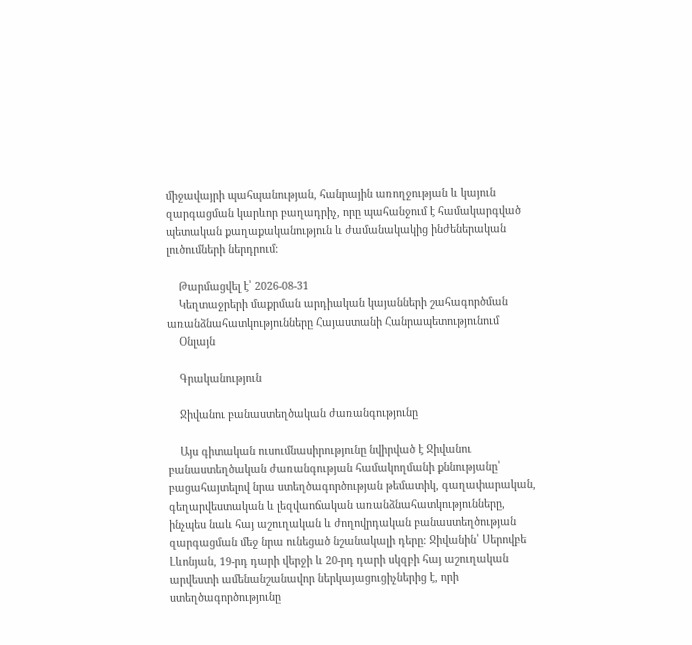միջավայրի պահպանության, հանրային առողջության և կայուն զարգացման կարևոր բաղադրիչ, որը պահանջում է համակարգված պետական քաղաքականություն և ժամանակակից ինժեներական լուծումների ներդրում։

    Թարմացվել է՝ 2026-08-31
    Կեղտաջրերի մաքրման արդիական կայանների շահագործման առանձնահատկությունները Հայաստանի Հանրապետությունում
    Օնլայն

    Գրականություն

    Ջիվանու բանաստեղծական ժառանգությունը

    Այս գիտական ուսումնասիրությունը նվիրված է Ջիվանու բանաստեղծական ժառանգության համակողմանի քննությանը՝ բացահայտելով նրա ստեղծագործության թեմատիկ, գաղափարական, գեղարվեստական և լեզվաոճական առանձնահատկությունները, ինչպես նաև հայ աշուղական և ժողովրդական բանաստեղծության զարգացման մեջ նրա ունեցած նշանակալի դերը։ Ջիվանին՝ Սերովբե Լևոնյան, 19-րդ դարի վերջի և 20-րդ դարի սկզբի հայ աշուղական արվեստի ամենանշանավոր ներկայացուցիչներից է, որի ստեղծագործությունը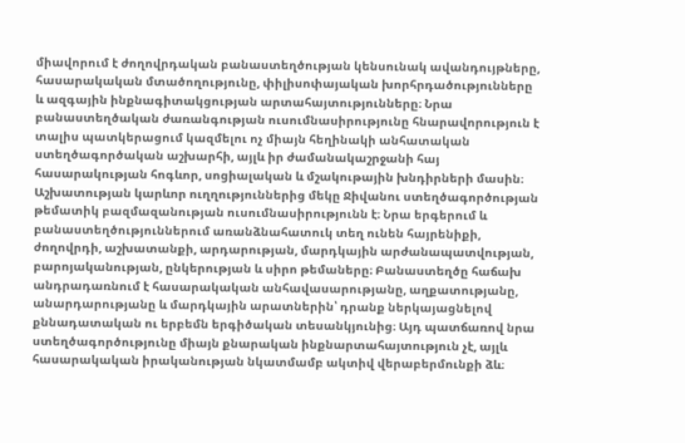միավորում է ժողովրդական բանաստեղծության կենսունակ ավանդույթները, հասարակական մտածողությունը, փիլիսոփայական խորհրդածությունները և ազգային ինքնագիտակցության արտահայտությունները։ Նրա բանաստեղծական ժառանգության ուսումնասիրությունը հնարավորություն է տալիս պատկերացում կազմելու ոչ միայն հեղինակի անհատական ստեղծագործական աշխարհի, այլև իր ժամանակաշրջանի հայ հասարակության հոգևոր, սոցիալական և մշակութային խնդիրների մասին։ Աշխատության կարևոր ուղղություններից մեկը Ջիվանու ստեղծագործության թեմատիկ բազմազանության ուսումնասիրությունն է։ Նրա երգերում և բանաստեղծություններում առանձնահատուկ տեղ ունեն հայրենիքի, ժողովրդի, աշխատանքի, արդարության, մարդկային արժանապատվության, բարոյականության, ընկերության և սիրո թեմաները։ Բանաստեղծը հաճախ անդրադառնում է հասարակական անհավասարությանը, աղքատությանը, անարդարությանը և մարդկային արատներին՝ դրանք ներկայացնելով քննադատական ու երբեմն երգիծական տեսանկյունից։ Այդ պատճառով նրա ստեղծագործությունը միայն քնարական ինքնարտահայտություն չէ, այլև հասարակական իրականության նկատմամբ ակտիվ վերաբերմունքի ձև։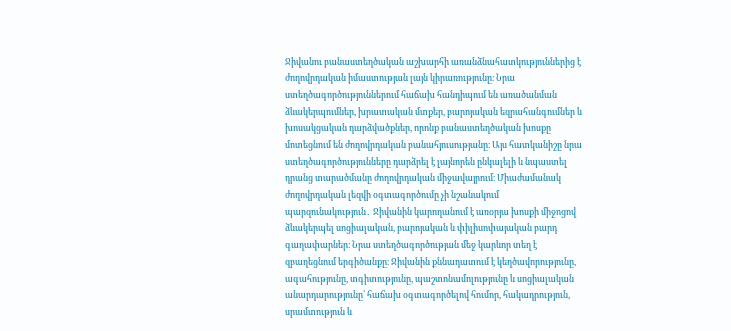Ջիվանու բանաստեղծական աշխարհի առանձնահատկություններից է ժողովրդական իմաստության լայն կիրառությունը։ Նրա ստեղծագործություններում հաճախ հանդիպում են առածանման ձևակերպումներ, խրատական մտքեր, բարոյական եզրահանգումներ և խոսակցական դարձվածքներ, որոնք բանաստեղծական խոսքը մոտեցնում են ժողովրդական բանահյուսությանը։ Այս հատկանիշը նրա ստեղծագործությունները դարձրել է լայնորեն ընկալելի և նպաստել դրանց տարածմանը ժողովրդական միջավայրում։ Միաժամանակ ժողովրդական լեզվի օգտագործումը չի նշանակում պարզունակություն․ Ջիվանին կարողանում է առօրյա խոսքի միջոցով ձևակերպել սոցիալական, բարոյական և փիլիսոփայական բարդ գաղափարներ։ Նրա ստեղծագործության մեջ կարևոր տեղ է զբաղեցնում երգիծանքը։ Ջիվանին քննադատում է կեղծավորությունը, ագահությունը, տգիտությունը, պաշտոնամոլությունը և սոցիալական անարդարությունը՝ հաճախ օգտագործելով հումոր, հակադրություն, սրամտություն և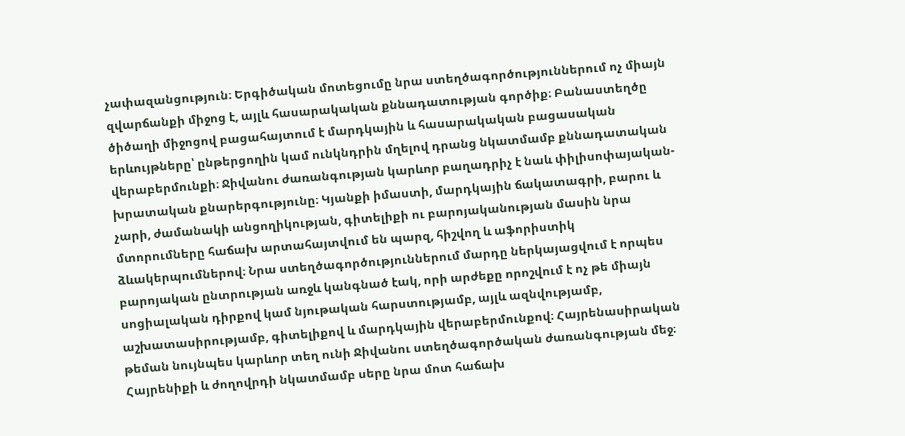չափազանցություն։ Երգիծական մոտեցումը նրա ստեղծագործություններում ոչ միայն զվարճանքի միջոց է, այլև հասարակական քննադատության գործիք։ Բանաստեղծը ծիծաղի միջոցով բացահայտում է մարդկային և հասարակական բացասական երևույթները՝ ընթերցողին կամ ունկնդրին մղելով դրանց նկատմամբ քննադատական վերաբերմունքի։ Ջիվանու ժառանգության կարևոր բաղադրիչ է նաև փիլիսոփայական-խրատական քնարերգությունը։ Կյանքի իմաստի, մարդկային ճակատագրի, բարու և չարի, ժամանակի անցողիկության, գիտելիքի ու բարոյականության մասին նրա մտորումները հաճախ արտահայտվում են պարզ, հիշվող և աֆորիստիկ ձևակերպումներով։ Նրա ստեղծագործություններում մարդը ներկայացվում է որպես բարոյական ընտրության առջև կանգնած էակ, որի արժեքը որոշվում է ոչ թե միայն սոցիալական դիրքով կամ նյութական հարստությամբ, այլև ազնվությամբ, աշխատասիրությամբ, գիտելիքով և մարդկային վերաբերմունքով։ Հայրենասիրական թեման նույնպես կարևոր տեղ ունի Ջիվանու ստեղծագործական ժառանգության մեջ։ Հայրենիքի և ժողովրդի նկատմամբ սերը նրա մոտ հաճախ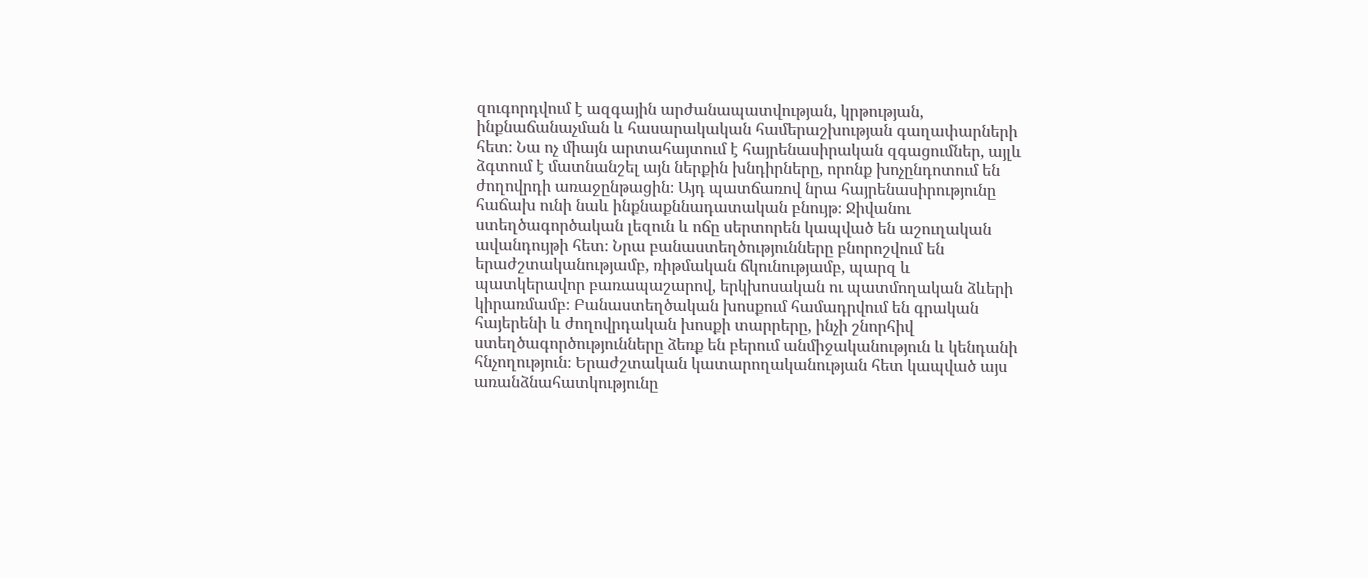զուգորդվում է ազգային արժանապատվության, կրթության, ինքնաճանաչման և հասարակական համերաշխության գաղափարների հետ։ Նա ոչ միայն արտահայտում է հայրենասիրական զգացումներ, այլև ձգտում է մատնանշել այն ներքին խնդիրները, որոնք խոչընդոտում են ժողովրդի առաջընթացին։ Այդ պատճառով նրա հայրենասիրությունը հաճախ ունի նաև ինքնաքննադատական բնույթ։ Ջիվանու ստեղծագործական լեզուն և ոճը սերտորեն կապված են աշուղական ավանդույթի հետ։ Նրա բանաստեղծությունները բնորոշվում են երաժշտականությամբ, ռիթմական ճկունությամբ, պարզ և պատկերավոր բառապաշարով, երկխոսական ու պատմողական ձևերի կիրառմամբ։ Բանաստեղծական խոսքում համադրվում են գրական հայերենի և ժողովրդական խոսքի տարրերը, ինչի շնորհիվ ստեղծագործությունները ձեռք են բերում անմիջականություն և կենդանի հնչողություն։ Երաժշտական կատարողականության հետ կապված այս առանձնահատկությունը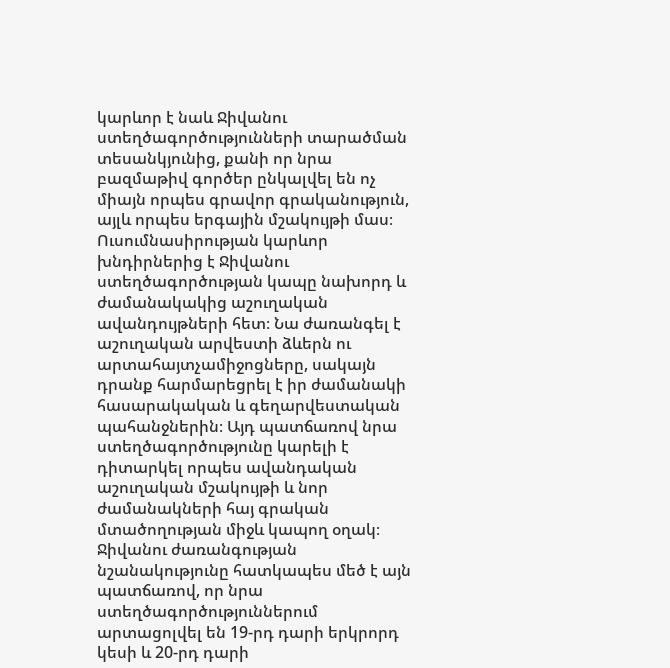կարևոր է նաև Ջիվանու ստեղծագործությունների տարածման տեսանկյունից, քանի որ նրա բազմաթիվ գործեր ընկալվել են ոչ միայն որպես գրավոր գրականություն, այլև որպես երգային մշակույթի մաս։ Ուսումնասիրության կարևոր խնդիրներից է Ջիվանու ստեղծագործության կապը նախորդ և ժամանակակից աշուղական ավանդույթների հետ։ Նա ժառանգել է աշուղական արվեստի ձևերն ու արտահայտչամիջոցները, սակայն դրանք հարմարեցրել է իր ժամանակի հասարակական և գեղարվեստական պահանջներին։ Այդ պատճառով նրա ստեղծագործությունը կարելի է դիտարկել որպես ավանդական աշուղական մշակույթի և նոր ժամանակների հայ գրական մտածողության միջև կապող օղակ։ Ջիվանու ժառանգության նշանակությունը հատկապես մեծ է այն պատճառով, որ նրա ստեղծագործություններում արտացոլվել են 19-րդ դարի երկրորդ կեսի և 20-րդ դարի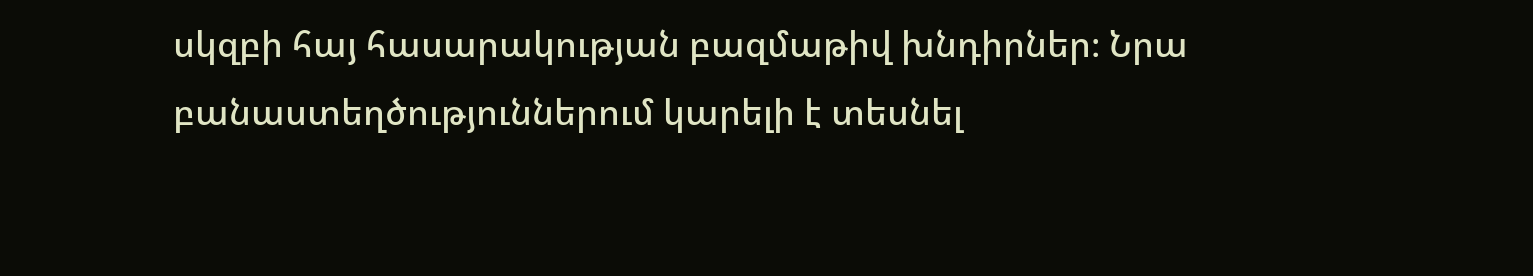սկզբի հայ հասարակության բազմաթիվ խնդիրներ։ Նրա բանաստեղծություններում կարելի է տեսնել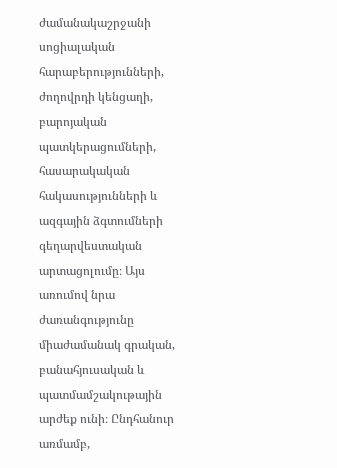ժամանակաշրջանի սոցիալական հարաբերությունների, ժողովրդի կենցաղի, բարոյական պատկերացումների, հասարակական հակասությունների և ազգային ձգտումների գեղարվեստական արտացոլումը։ Այս առումով նրա ժառանգությունը միաժամանակ գրական, բանահյուսական և պատմամշակութային արժեք ունի։ Ընդհանուր առմամբ,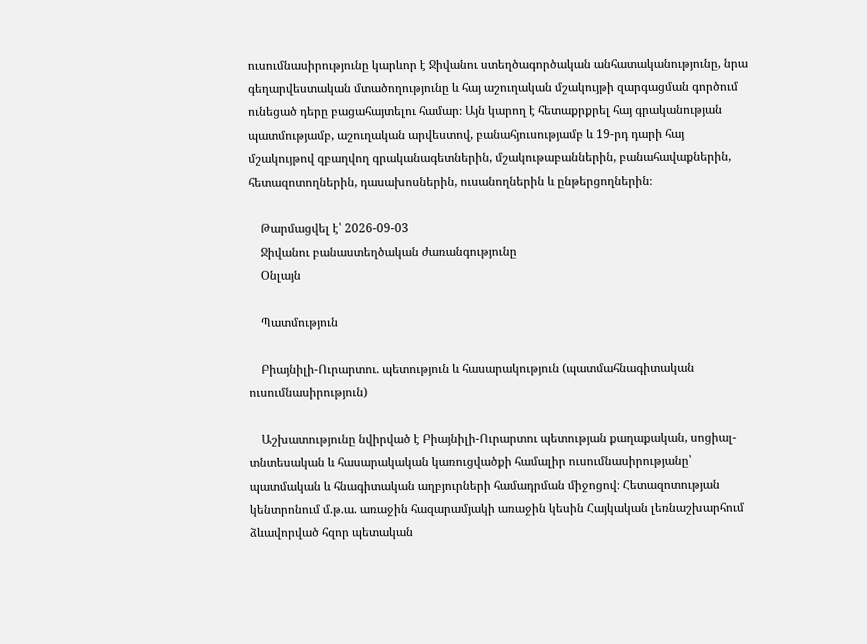ուսումնասիրությունը կարևոր է Ջիվանու ստեղծագործական անհատականությունը, նրա գեղարվեստական մտածողությունը և հայ աշուղական մշակույթի զարգացման գործում ունեցած դերը բացահայտելու համար։ Այն կարող է հետաքրքրել հայ գրականության պատմությամբ, աշուղական արվեստով, բանահյուսությամբ և 19-րդ դարի հայ մշակույթով զբաղվող գրականագետներին, մշակութաբաններին, բանահավաքներին, հետազոտողներին, դասախոսներին, ուսանողներին և ընթերցողներին։

    Թարմացվել է՝ 2026-09-03
    Ջիվանու բանաստեղծական ժառանգությունը
    Օնլայն

    Պատմություն

    Բիայնիլի-Ուրարտու. պետություն և հասարակություն (պատմահնագիտական ուսումնասիրություն)

    Աշխատությունը նվիրված է Բիայնիլի-Ուրարտու պետության քաղաքական, սոցիալ-տնտեսական և հասարակական կառուցվածքի համալիր ուսումնասիրությանը՝ պատմական և հնագիտական աղբյուրների համադրման միջոցով։ Հետազոտության կենտրոնում մ.թ.ա. առաջին հազարամյակի առաջին կեսին Հայկական լեռնաշխարհում ձևավորված հզոր պետական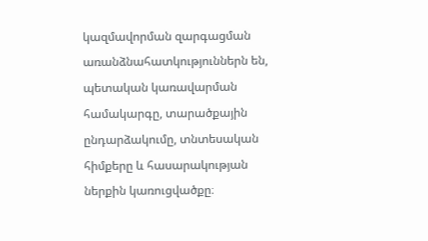կազմավորման զարգացման առանձնահատկություններն են, պետական կառավարման համակարգը, տարածքային ընդարձակումը, տնտեսական հիմքերը և հասարակության ներքին կառուցվածքը։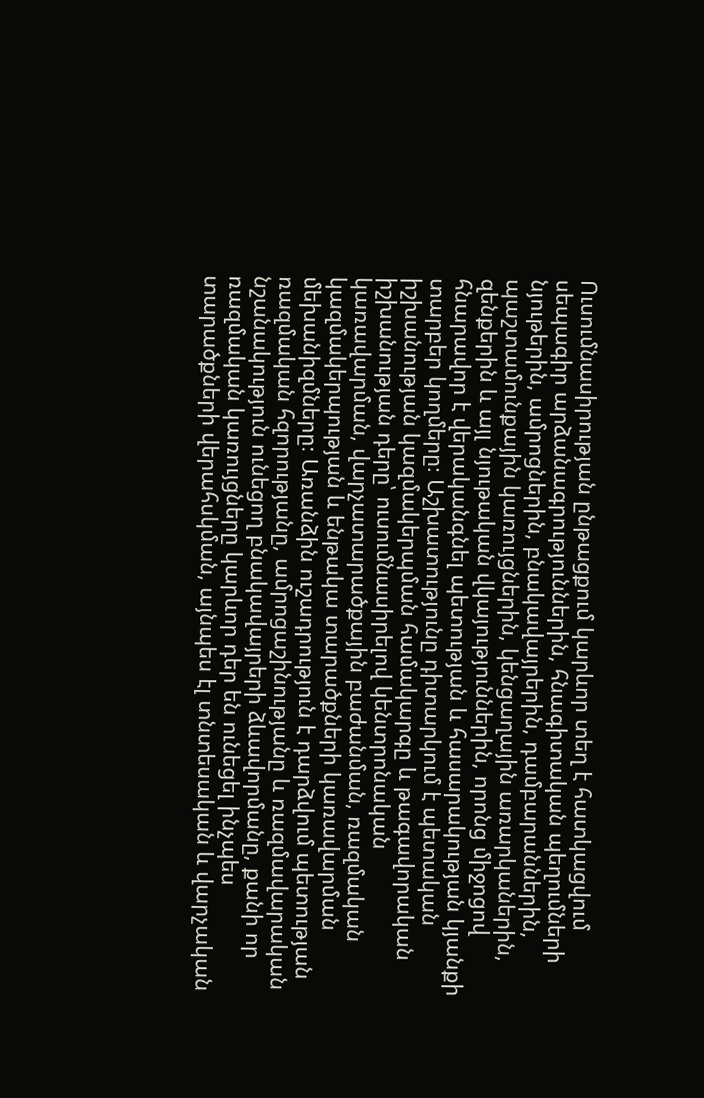Ուսումնասիրության ընթացքում կարևոր տեղ է հատկացվում սեպագիր արձանագրություններին, հնագիտական պեղումների նյութերին, ամրոցներին, բնակավայրերին, դամբարաններին, պաշտամունքային կառույցներին, կենցաղային առարկաներին, զենքերին և այլ նյութական վկայություններին, որոնց միջոցով հնարավոր է վերականգնել պետության և հասարակության կյանքի տարբեր կողմերը։ Աշխատությունը դիտարկում է պետական իշխանության կազմակերպման համակարգը և թագավորական իշխանության դերը՝ ուսումնասիրելով կենտրոնական կառավարման, վարչատարածքային բաժանման, ռազմական կազմակերպության և ենթակա տարածքների կառավարման մեխանիզմները։ Առանձին ուշադրություն է դարձվում պետության ռազմական հզորությանը, ամրոցաշինությանը և ռազմավարական նշանակություն ունեցող բնակավայրերի ձևավորմանը, քանի որ ռազմական կառույցները կարևոր դեր են ունեցել ինչպես տարածքների վերահսկման, այնպես էլ տնտեսական և վարչական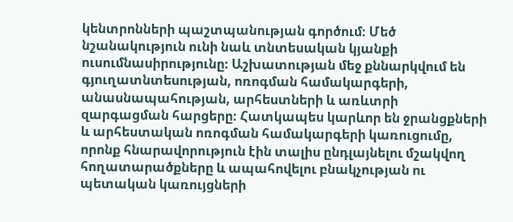կենտրոնների պաշտպանության գործում։ Մեծ նշանակություն ունի նաև տնտեսական կյանքի ուսումնասիրությունը։ Աշխատության մեջ քննարկվում են գյուղատնտեսության, ոռոգման համակարգերի, անասնապահության, արհեստների և առևտրի զարգացման հարցերը։ Հատկապես կարևոր են ջրանցքների և արհեստական ոռոգման համակարգերի կառուցումը, որոնք հնարավորություն էին տալիս ընդլայնելու մշակվող հողատարածքները և ապահովելու բնակչության ու պետական կառույցների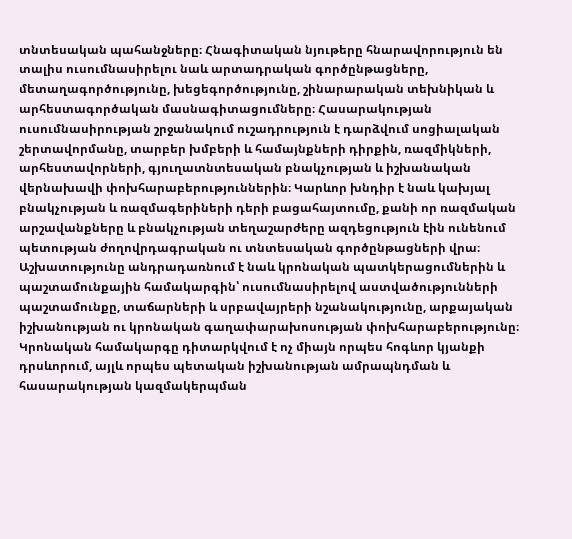տնտեսական պահանջները։ Հնագիտական նյութերը հնարավորություն են տալիս ուսումնասիրելու նաև արտադրական գործընթացները, մետաղագործությունը, խեցեգործությունը, շինարարական տեխնիկան և արհեստագործական մասնագիտացումները։ Հասարակության ուսումնասիրության շրջանակում ուշադրություն է դարձվում սոցիալական շերտավորմանը, տարբեր խմբերի և համայնքների դիրքին, ռազմիկների, արհեստավորների, գյուղատնտեսական բնակչության և իշխանական վերնախավի փոխհարաբերություններին։ Կարևոր խնդիր է նաև կախյալ բնակչության և ռազմագերիների դերի բացահայտումը, քանի որ ռազմական արշավանքները և բնակչության տեղաշարժերը ազդեցություն էին ունենում պետության ժողովրդագրական ու տնտեսական գործընթացների վրա։ Աշխատությունը անդրադառնում է նաև կրոնական պատկերացումներին և պաշտամունքային համակարգին՝ ուսումնասիրելով աստվածությունների պաշտամունքը, տաճարների և սրբավայրերի նշանակությունը, արքայական իշխանության ու կրոնական գաղափարախոսության փոխհարաբերությունը։ Կրոնական համակարգը դիտարկվում է ոչ միայն որպես հոգևոր կյանքի դրսևորում, այլև որպես պետական իշխանության ամրապնդման և հասարակության կազմակերպման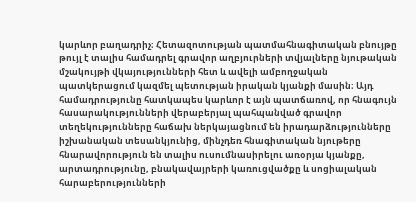կարևոր բաղադրիչ։ Հետազոտության պատմահնագիտական բնույթը թույլ է տալիս համադրել գրավոր աղբյուրների տվյալները նյութական մշակույթի վկայությունների հետ և ավելի ամբողջական պատկերացում կազմել պետության իրական կյանքի մասին։ Այդ համադրությունը հատկապես կարևոր է այն պատճառով, որ հնագույն հասարակությունների վերաբերյալ պահպանված գրավոր տեղեկությունները հաճախ ներկայացնում են իրադարձությունները իշխանական տեսանկյունից, մինչդեռ հնագիտական նյութերը հնարավորություն են տալիս ուսումնասիրելու առօրյա կյանքը, արտադրությունը, բնակավայրերի կառուցվածքը և սոցիալական հարաբերությունների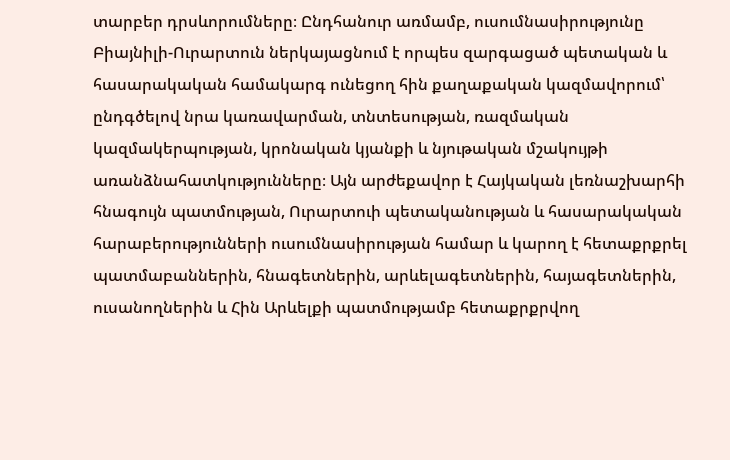տարբեր դրսևորումները։ Ընդհանուր առմամբ, ուսումնասիրությունը Բիայնիլի-Ուրարտուն ներկայացնում է որպես զարգացած պետական և հասարակական համակարգ ունեցող հին քաղաքական կազմավորում՝ ընդգծելով նրա կառավարման, տնտեսության, ռազմական կազմակերպության, կրոնական կյանքի և նյութական մշակույթի առանձնահատկությունները։ Այն արժեքավոր է Հայկական լեռնաշխարհի հնագույն պատմության, Ուրարտուի պետականության և հասարակական հարաբերությունների ուսումնասիրության համար և կարող է հետաքրքրել պատմաբաններին, հնագետներին, արևելագետներին, հայագետներին, ուսանողներին և Հին Արևելքի պատմությամբ հետաքրքրվող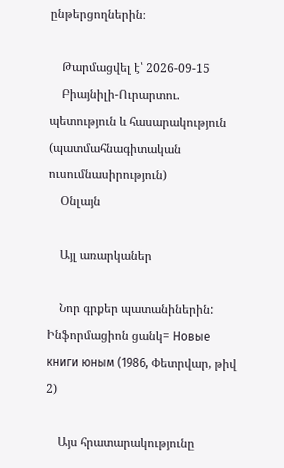ընթերցողներին։

    Թարմացվել է՝ 2026-09-15
    Բիայնիլի-Ուրարտու. պետություն և հասարակություն (պատմահնագիտական ուսումնասիրություն)
    Օնլայն

    Այլ առարկաներ

    Նոր գրքեր պատանիներին: Ինֆորմացիոն ցանկ= Новые книги юным (1986, Փետրվար, թիվ 2)

    Այս հրատարակությունը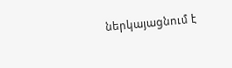ներկայացնում է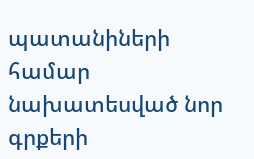պատանիների համար նախատեսված նոր գրքերի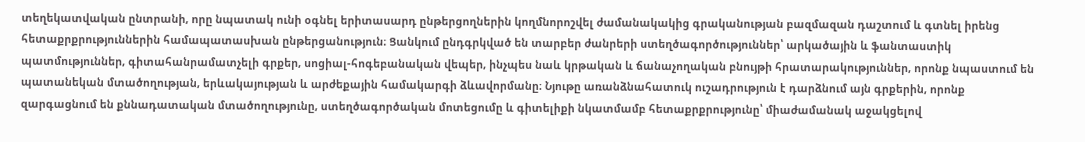տեղեկատվական ընտրանի, որը նպատակ ունի օգնել երիտասարդ ընթերցողներին կողմնորոշվել ժամանակակից գրականության բազմազան դաշտում և գտնել իրենց հետաքրքրություններին համապատասխան ընթերցանություն։ Ցանկում ընդգրկված են տարբեր ժանրերի ստեղծագործություններ՝ արկածային և ֆանտաստիկ պատմություններ, գիտահանրամատչելի գրքեր, սոցիալ-հոգեբանական վեպեր, ինչպես նաև կրթական և ճանաչողական բնույթի հրատարակություններ, որոնք նպաստում են պատանեկան մտածողության, երևակայության և արժեքային համակարգի ձևավորմանը։ Նյութը առանձնահատուկ ուշադրություն է դարձնում այն գրքերին, որոնք զարգացնում են քննադատական մտածողությունը, ստեղծագործական մոտեցումը և գիտելիքի նկատմամբ հետաքրքրությունը՝ միաժամանակ աջակցելով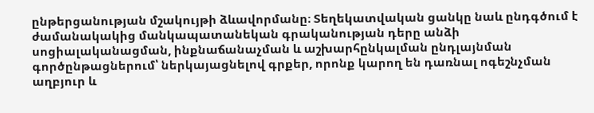ընթերցանության մշակույթի ձևավորմանը։ Տեղեկատվական ցանկը նաև ընդգծում է ժամանակակից մանկապատանեկան գրականության դերը անձի սոցիալականացման, ինքնաճանաչման և աշխարհընկալման ընդլայնման գործընթացներում՝ ներկայացնելով գրքեր, որոնք կարող են դառնալ ոգեշնչման աղբյուր և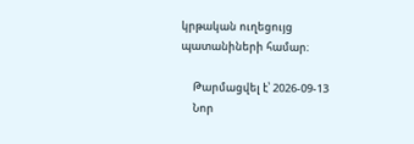կրթական ուղեցույց պատանիների համար։

    Թարմացվել է՝ 2026-09-13
    Նոր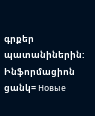գրքեր պատանիներին: Ինֆորմացիոն ցանկ= Новые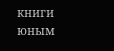книги юным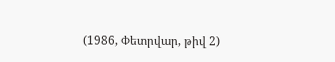(1986, Փետրվար, թիվ 2)